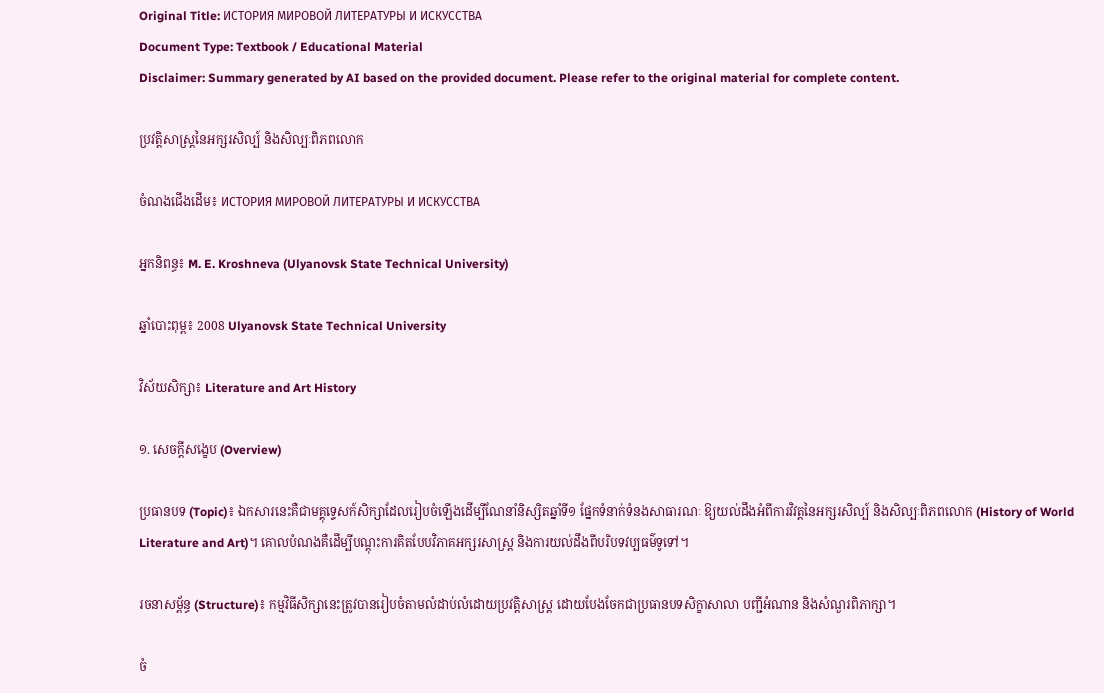Original Title: ИСТОРИЯ МИРОВОЙ ЛИТЕРАТУРЫ И ИСКУССТВА
Document Type: Textbook / Educational Material
Disclaimer: Summary generated by AI based on the provided document. Please refer to the original material for complete content.

ប្រវត្តិសាស្រ្តនៃអក្សរសិល្ប៍ និងសិល្បៈពិភពលោក

ចំណងជើងដើម៖ ИСТОРИЯ МИРОВОЙ ЛИТЕРАТУРЫ И ИСКУССТВА

អ្នកនិពន្ធ៖ M. E. Kroshneva (Ulyanovsk State Technical University)

ឆ្នាំបោះពុម្ព៖ 2008 Ulyanovsk State Technical University

វិស័យសិក្សា៖ Literature and Art History

១. សេចក្តីសង្ខេប (Overview)

ប្រធានបទ (Topic)៖ ឯកសារនេះគឺជាមគ្គុទ្ទេសក៍សិក្សាដែលរៀបចំឡើងដើម្បីណែនាំនិស្សិតឆ្នាំទី១ ផ្នែកទំនាក់ទំនងសាធារណៈ ឱ្យយល់ដឹងអំពីការវិវត្តនៃអក្សរសិល្ប៍ និងសិល្បៈពិភពលោក (History of World Literature and Art)។ គោលបំណងគឺដើម្បីបណ្តុះការគិតបែបវិភាគអក្សរសាស្ត្រ និងការយល់ដឹងពីបរិបទវប្បធម៌ទូទៅ។

រចនាសម្ព័ន្ធ (Structure)៖ កម្មវិធីសិក្សានេះត្រូវបានរៀបចំតាមលំដាប់លំដោយប្រវត្តិសាស្ត្រ ដោយបែងចែកជាប្រធានបទសិក្ខាសាលា បញ្ជីអំណាន និងសំណួរពិភាក្សា។

ចំ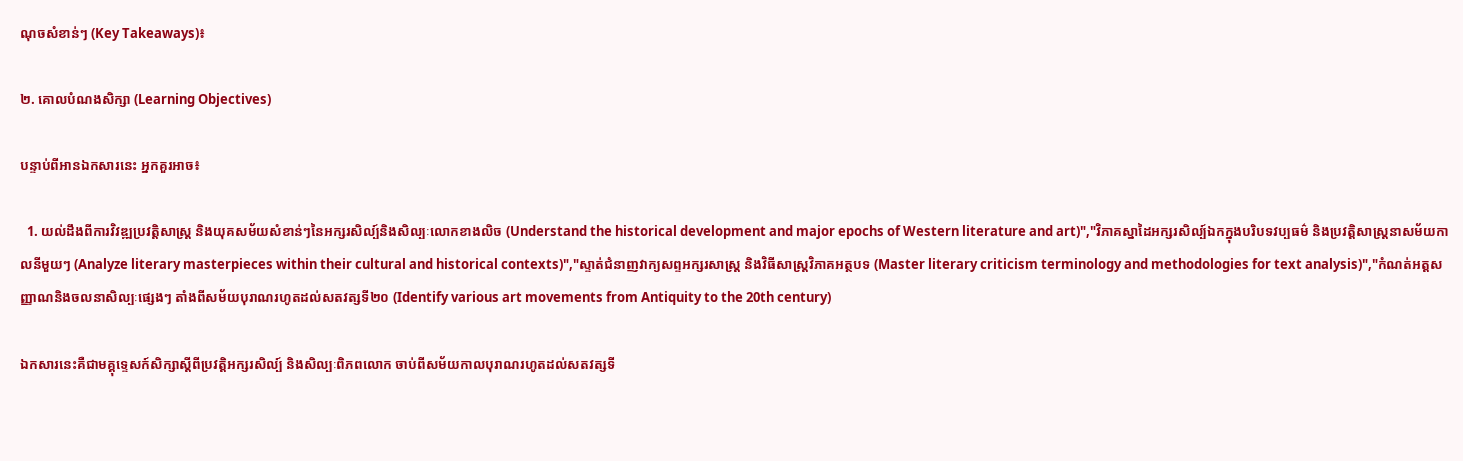ណុចសំខាន់ៗ (Key Takeaways)៖

២. គោលបំណងសិក្សា (Learning Objectives)

បន្ទាប់ពីអានឯកសារនេះ អ្នកគួរអាច៖

  1. យល់ដឹងពីការវិវឌ្ឍប្រវត្តិសាស្ត្រ និងយុគសម័យសំខាន់ៗនៃអក្សរសិល្ប៍និងសិល្បៈលោកខាងលិច (Understand the historical development and major epochs of Western literature and art)","វិភាគស្នាដៃអក្សរសិល្ប៍ឯកក្នុងបរិបទវប្បធម៌ និងប្រវត្តិសាស្ត្រនាសម័យកាលនីមួយៗ (Analyze literary masterpieces within their cultural and historical contexts)","ស្ទាត់ជំនាញវាក្យសព្ទអក្សរសាស្ត្រ និងវិធីសាស្ត្រវិភាគអត្ថបទ (Master literary criticism terminology and methodologies for text analysis)","កំណត់អត្តសញ្ញាណនិងចលនាសិល្បៈផ្សេងៗ តាំងពីសម័យបុរាណរហូតដល់សតវត្សទី២០ (Identify various art movements from Antiquity to the 20th century)

ឯកសារនេះគឺជាមគ្គុទ្ទេសក៍សិក្សាស្តីពីប្រវត្តិអក្សរសិល្ប៍ និងសិល្បៈពិភពលោក ចាប់ពីសម័យកាលបុរាណរហូតដល់សតវត្សទី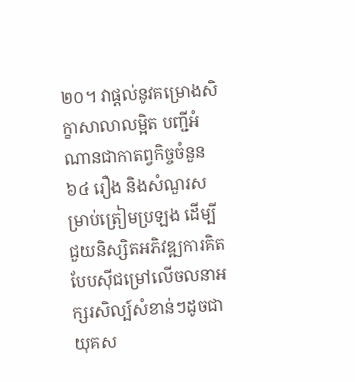២០។ វាផ្តល់នូវគម្រោងសិក្ខាសាលាលម្អិត បញ្ជីអំណានជាកាតព្វកិច្ចចំនួន ៦៤ រឿង និងសំណួរសម្រាប់ត្រៀមប្រឡង ដើម្បីជួយនិស្សិតអភិវឌ្ឍការគិតបែបស៊ីជម្រៅលើចលនាអក្សរសិល្ប៍សំខាន់ៗដូចជា យុគស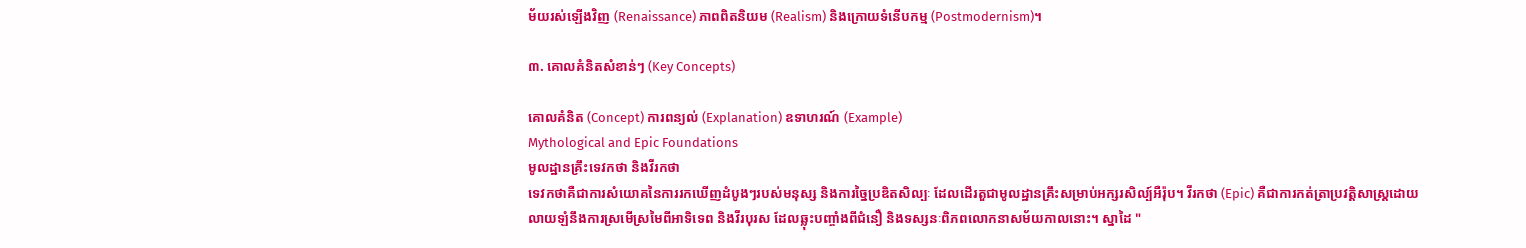ម័យរស់ឡើងវិញ (Renaissance) ភាពពិតនិយម (Realism) និងក្រោយទំនើបកម្ម (Postmodernism)។

៣. គោលគំនិតសំខាន់ៗ (Key Concepts)

គោលគំនិត (Concept) ការពន្យល់ (Explanation) ឧទាហរណ៍ (Example)
Mythological and Epic Foundations
មូលដ្ឋានគ្រឹះទេវកថា និងវីរកថា
ទេវកថាគឺជាការសំយោគនៃការរកឃើញដំបូងៗរបស់មនុស្ស និងការច្នៃប្រឌិតសិល្បៈ ដែលដើរតួជាមូលដ្ឋានគ្រឹះសម្រាប់អក្សរសិល្ប៍អឺរ៉ុប។ វីរកថា (Epic) គឺជាការកត់ត្រាប្រវត្តិសាស្ត្រដោយលាយឡំនឹងការស្រមើស្រមៃពីអាទិទេព និងវីរបុរស ដែលឆ្លុះបញ្ចាំងពីជំនឿ និងទស្សនៈពិភពលោកនាសម័យកាលនោះ។ ស្នាដៃ "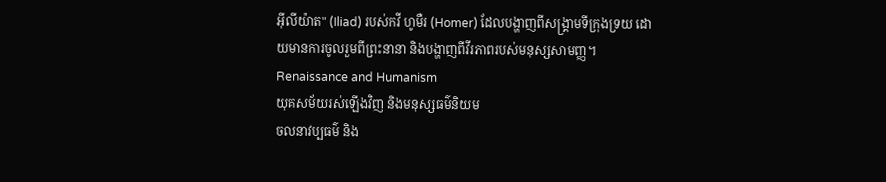អ៊ីលីយ៉ាត" (Iliad) របស់កវី ហូមឺរ (Homer) ដែលបង្ហាញពីសង្គ្រាមទីក្រុងទ្រយ ដោយមានការចូលរួមពីព្រះនានា និងបង្ហាញពីវីរភាពរបស់មនុស្សសាមញ្ញ។
Renaissance and Humanism
យុគសម័យរស់ឡើងវិញ និងមនុស្សធម៌និយម
ចលនាវប្បធម៌ និង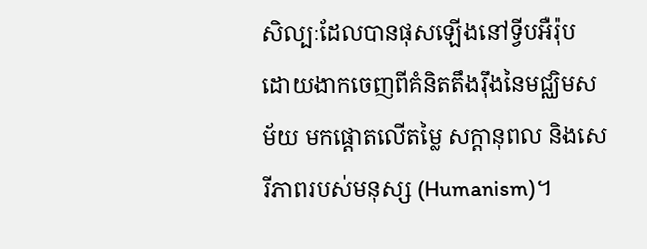សិល្បៈដែលបានផុសឡើងនៅទ្វីបអឺរ៉ុប ដោយងាកចេញពីគំនិតតឹងរ៉ឹងនៃមជ្ឈិមសម័យ មកផ្តោតលើតម្លៃ សក្តានុពល និងសេរីភាពរបស់មនុស្ស (Humanism)។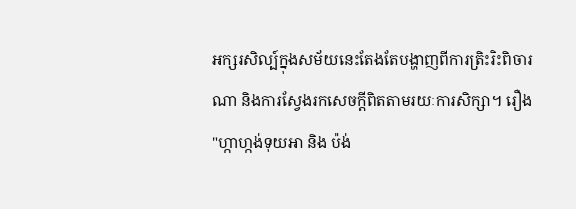អក្សរសិល្ប៍ក្នុងសម័យនេះតែងតែបង្ហាញពីការត្រិះរិះពិចារណា និងការស្វែងរកសេចក្តីពិតតាមរយៈការសិក្សា។ រឿង "ហ្កាហ្កង់ទុយអា និង ប៉ង់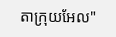តាក្រុយអែល"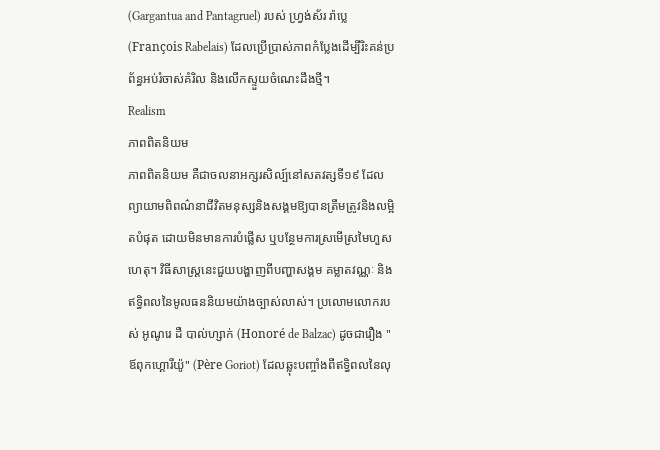(Gargantua and Pantagruel) របស់ ហ្វ្រង់ស័រ រ៉ាប្លេ (François Rabelais) ដែលប្រើប្រាស់ភាពកំប្លែងដើម្បីរិះគន់ប្រព័ន្ធអប់រំចាស់គំរិល និងលើកស្ទួយចំណេះដឹងថ្មី។
Realism
ភាពពិតនិយម
ភាពពិតនិយម គឺជាចលនាអក្សរសិល្ប៍នៅសតវត្សទី១៩ ដែលព្យាយាមពិពណ៌នាជីវិតមនុស្សនិងសង្គមឱ្យបានត្រឹមត្រូវនិងលម្អិតបំផុត ដោយមិនមានការបំផ្លើស ឬបន្ថែមការស្រមើស្រមៃហួសហេតុ។ វិធីសាស្រ្តនេះជួយបង្ហាញពីបញ្ហាសង្គម គម្លាតវណ្ណៈ និងឥទ្ធិពលនៃមូលធននិយមយ៉ាងច្បាស់លាស់។ ប្រលោមលោករបស់ អូណូរេ ដឺ បាល់ហ្សាក់ (Honoré de Balzac) ដូចជារឿង "ឪពុកហ្គោរីយ៉ូ" (Père Goriot) ដែលឆ្លុះបញ្ចាំងពីឥទ្ធិពលនៃលុ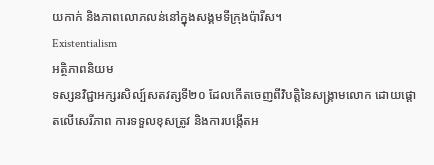យកាក់ និងភាពលោភលន់នៅក្នុងសង្គមទីក្រុងប៉ារីស។
Existentialism
អត្ថិភាពនិយម
ទស្សនវិជ្ជាអក្សរសិល្ប៍សតវត្សទី២០ ដែលកើតចេញពីវិបត្តិនៃសង្គ្រាមលោក ដោយផ្តោតលើសេរីភាព ការទទួលខុសត្រូវ និងការបង្កើតអ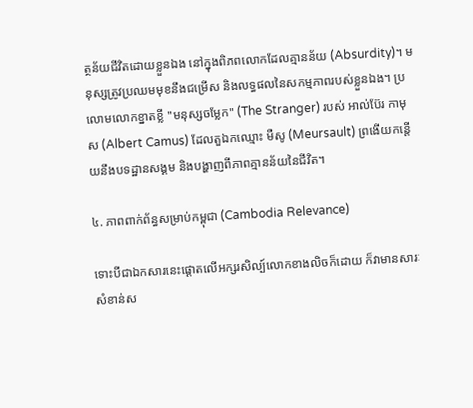ត្ថន័យជីវិតដោយខ្លួនឯង នៅក្នុងពិភពលោកដែលគ្មានន័យ (Absurdity)។ មនុស្សត្រូវប្រឈមមុខនឹងជម្រើស និងលទ្ធផលនៃសកម្មភាពរបស់ខ្លួនឯង។ ប្រលោមលោកខ្នាតខ្លី "មនុស្សចម្លែក" (The Stranger) របស់ អាល់ប៊ែរ កាមុស (Albert Camus) ដែលតួឯកឈ្មោះ មឺសូ (Meursault) ព្រងើយកន្តើយនឹងបទដ្ឋានសង្គម និងបង្ហាញពីភាពគ្មានន័យនៃជីវិត។

៤. ភាពពាក់ព័ន្ធសម្រាប់កម្ពុជា (Cambodia Relevance)

ទោះបីជាឯកសារនេះផ្តោតលើអក្សរសិល្ប៍លោកខាងលិចក៏ដោយ ក៏វាមានសារៈសំខាន់ស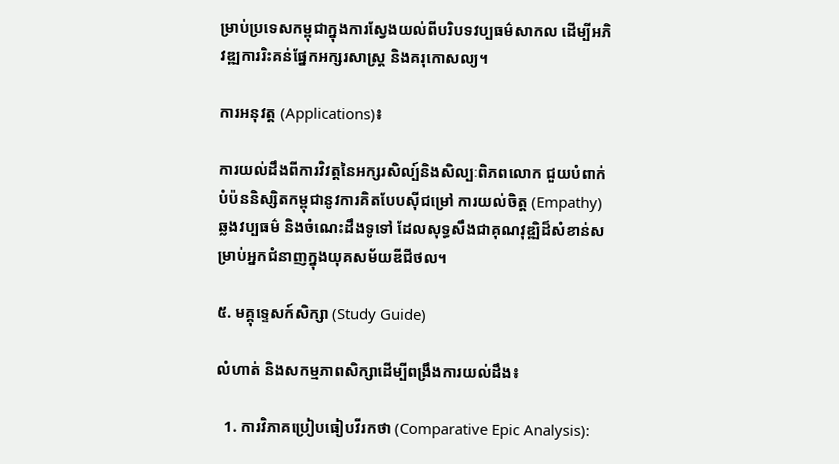ម្រាប់ប្រទេសកម្ពុជាក្នុងការស្វែងយល់ពីបរិបទវប្បធម៌សាកល ដើម្បីអភិវឌ្ឍការរិះគន់ផ្នែកអក្សរសាស្ត្រ និងគរុកោសល្យ។

ការអនុវត្ត (Applications)៖

ការយល់ដឹងពីការវិវត្តនៃអក្សរសិល្ប៍និងសិល្បៈពិភពលោក ជួយបំពាក់បំប៉ននិស្សិតកម្ពុជានូវការគិតបែបស៊ីជម្រៅ ការយល់ចិត្ត (Empathy) ឆ្លងវប្បធម៌ និងចំណេះដឹងទូទៅ ដែលសុទ្ធសឹងជាគុណវុឌ្ឍិដ៏សំខាន់សម្រាប់អ្នកជំនាញក្នុងយុគសម័យឌីជីថល។

៥. មគ្គុទ្ទេសក៍សិក្សា (Study Guide)

លំហាត់ និងសកម្មភាពសិក្សាដើម្បីពង្រឹងការយល់ដឹង៖

  1. ការវិភាគប្រៀបធៀបវីរកថា (Comparative Epic Analysis):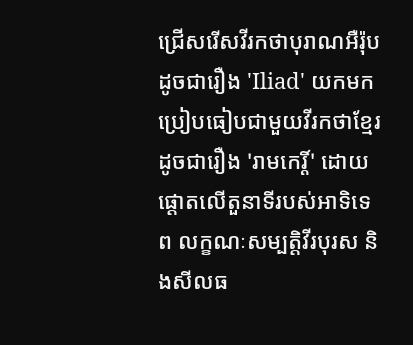ជ្រើសរើសវីរកថាបុរាណអឺរ៉ុបដូចជារឿង 'Iliad' យកមកប្រៀបធៀបជាមួយវីរកថាខ្មែរដូចជារឿង 'រាមកេរ្តិ៍' ដោយផ្តោតលើតួនាទីរបស់អាទិទេព លក្ខណៈសម្បត្តិវីរបុរស និងសីលធ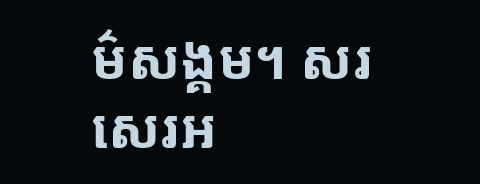ម៌សង្គម។ សរសេរអ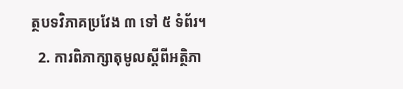ត្ថបទវិភាគប្រវែង ៣ ទៅ ៥ ទំព័រ។
  2. ការពិភាក្សាតុមូលស្តីពីអត្ថិភា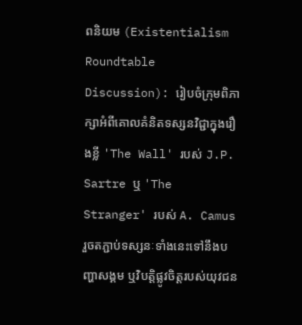ពនិយម (Existentialism Roundtable Discussion): រៀបចំក្រុមពិភាក្សាអំពីគោលគំនិតទស្សនវិជ្ជាក្នុងរឿងខ្លី 'The Wall' របស់ J.P. Sartre ឬ 'The Stranger' របស់ A. Camus រួចតភ្ជាប់ទស្សនៈទាំងនេះទៅនឹងបញ្ហាសង្គម ឬវិបត្តិផ្លូវចិត្តរបស់យុវជន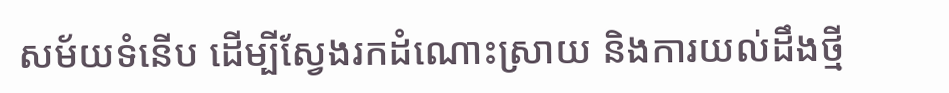សម័យទំនើប ដើម្បីស្វែងរកដំណោះស្រាយ និងការយល់ដឹងថ្មី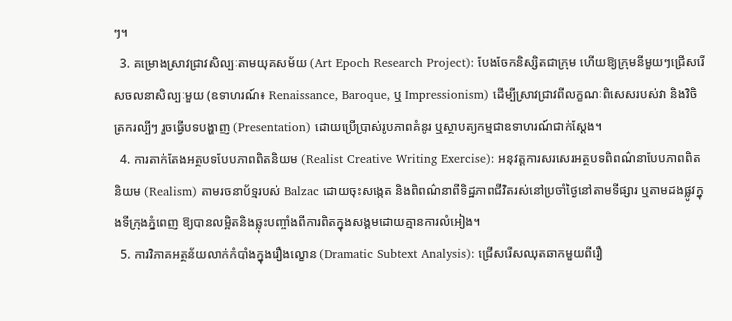ៗ។
  3. គម្រោងស្រាវជ្រាវសិល្បៈតាមយុគសម័យ (Art Epoch Research Project): បែងចែកនិស្សិតជាក្រុម ហើយឱ្យក្រុមនីមួយៗជ្រើសរើសចលនាសិល្បៈមួយ (ឧទាហរណ៍៖ Renaissance, Baroque, ឬ Impressionism) ដើម្បីស្រាវជ្រាវពីលក្ខណៈពិសេសរបស់វា និងវិចិត្រករល្បីៗ រួចធ្វើបទបង្ហាញ (Presentation) ដោយប្រើប្រាស់រូបភាពគំនូរ ឬស្ថាបត្យកម្មជាឧទាហរណ៍ជាក់ស្តែង។
  4. ការតាក់តែងអត្ថបទបែបភាពពិតនិយម (Realist Creative Writing Exercise): អនុវត្តការសរសេរអត្ថបទពិពណ៌នាបែបភាពពិតនិយម (Realism) តាមរចនាប័ទ្មរបស់ Balzac ដោយចុះសង្កេត និងពិពណ៌នាពីទិដ្ឋភាពជីវិតរស់នៅប្រចាំថ្ងៃនៅតាមទីផ្សារ ឬតាមដងផ្លូវក្នុងទីក្រុងភ្នំពេញ ឱ្យបានលម្អិតនិងឆ្លុះបញ្ចាំងពីការពិតក្នុងសង្គមដោយគ្មានការលំអៀង។
  5. ការវិភាគអត្ថន័យលាក់កំបាំងក្នុងរឿងល្ខោន (Dramatic Subtext Analysis): ជ្រើសរើសឈុតឆាកមួយពីរឿ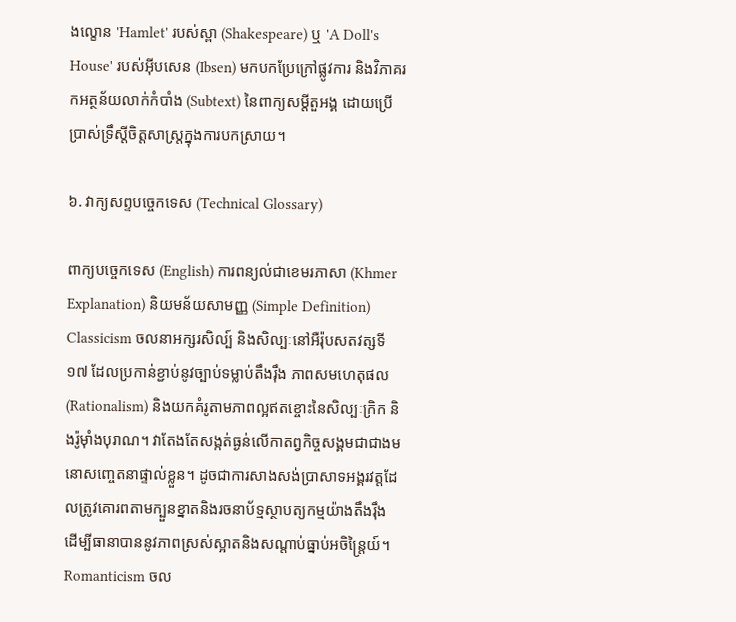ងល្ខោន 'Hamlet' របស់ស្ពា (Shakespeare) ឬ 'A Doll's House' របស់អុីបសេន (Ibsen) មកបកប្រែក្រៅផ្លូវការ និងវិភាគរកអត្ថន័យលាក់កំបាំង (Subtext) នៃពាក្យសម្តីតួអង្គ ដោយប្រើប្រាស់ទ្រឹស្តីចិត្តសាស្ត្រក្នុងការបកស្រាយ។

៦. វាក្យសព្ទបច្ចេកទេស (Technical Glossary)

ពាក្យបច្ចេកទេស (English) ការពន្យល់ជាខេមរភាសា (Khmer Explanation) និយមន័យសាមញ្ញ (Simple Definition)
Classicism ចលនាអក្សរសិល្ប៍ និងសិល្បៈនៅអឺរ៉ុបសតវត្សទី១៧ ដែលប្រកាន់ខ្ជាប់នូវច្បាប់ទម្លាប់តឹងរ៉ឹង ភាពសមហេតុផល (Rationalism) និងយកគំរូតាមភាពល្អឥតខ្ចោះនៃសិល្បៈក្រិក និងរ៉ូម៉ាំងបុរាណ។ វាតែងតែសង្កត់ធ្ងន់លើកាតព្វកិច្ចសង្គមជាជាងមនោសញ្ចេតនាផ្ទាល់ខ្លួន។ ដូចជាការសាងសង់ប្រាសាទអង្គរវត្តដែលត្រូវគោរពតាមក្បួនខ្នាតនិងរចនាប័ទ្មស្ថាបត្យកម្មយ៉ាងតឹងរ៉ឹង ដើម្បីធានាបាននូវភាពស្រស់ស្អាតនិងសណ្តាប់ធ្នាប់អចិន្ត្រៃយ៍។
Romanticism ចល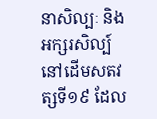នាសិល្បៈ និងអក្សរសិល្ប៍នៅដើមសតវត្សទី១៩ ដែល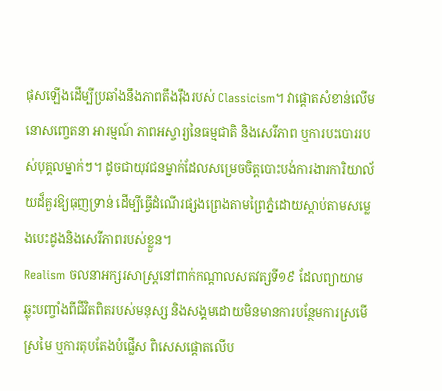ផុសឡើងដើម្បីប្រឆាំងនឹងភាពតឹងរ៉ឹងរបស់ Classicism។ វាផ្តោតសំខាន់លើមនោសញ្ចេតនា អារម្មណ៍ ភាពអស្ចារ្យនៃធម្មជាតិ និងសេរីភាព ឬការបះបោររបស់បុគ្គលម្នាក់ៗ។ ដូចជាយុវជនម្នាក់ដែលសម្រេចចិត្តបោះបង់ការងារការិយាល័យដ៏គួរឱ្យធុញទ្រាន់ ដើម្បីធ្វើដំណើរផ្សងព្រេងតាមព្រៃភ្នំដោយស្តាប់តាមសម្លេងបេះដូងនិងសេរីភាពរបស់ខ្លួន។
Realism ចលនាអក្សរសាស្ត្រនៅពាក់កណ្តាលសតវត្សទី១៩ ដែលព្យាយាមឆ្លុះបញ្ចាំងពីជីវិតពិតរបស់មនុស្ស និងសង្គមដោយមិនមានការបន្ថែមការស្រមើស្រមៃ ឬការតុបតែងបំផ្លើស ពិសេសផ្តោតលើប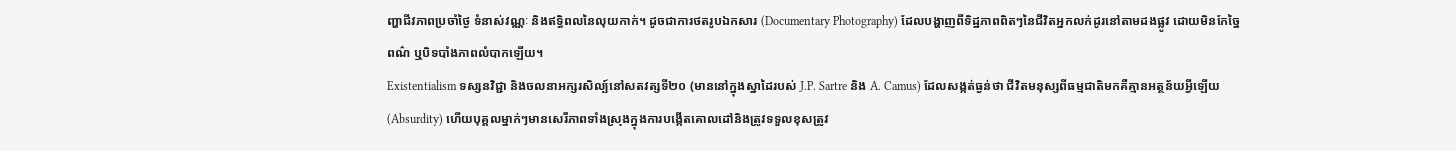ញ្ហាជីវភាពប្រចាំថ្ងៃ ទំនាស់វណ្ណៈ និងឥទ្ធិពលនៃលុយកាក់។ ដូចជាការថតរូបឯកសារ (Documentary Photography) ដែលបង្ហាញពីទិដ្ឋភាពពិតៗនៃជីវិតអ្នកលក់ដូរនៅតាមដងផ្លូវ ដោយមិនកែច្នៃពណ៌ ឬបិទបាំងភាពលំបាកឡើយ។
Existentialism ទស្សនវិជ្ជា និងចលនាអក្សរសិល្ប៍នៅសតវត្សទី២០ (មាននៅក្នុងស្នាដៃរបស់ J.P. Sartre និង A. Camus) ដែលសង្កត់ធ្ងន់ថា ជីវិតមនុស្សពីធម្មជាតិមកគឺគ្មានអត្ថន័យអ្វីឡើយ (Absurdity) ហើយបុគ្គលម្នាក់ៗមានសេរីភាពទាំងស្រុងក្នុងការបង្កើតគោលដៅនិងត្រូវទទួលខុសត្រូវ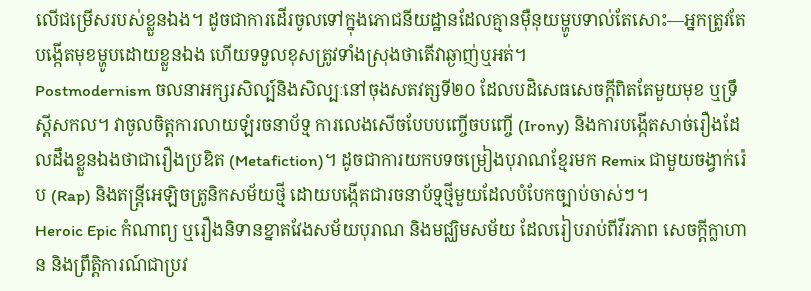លើជម្រើសរបស់ខ្លួនឯង។ ដូចជាការដើរចូលទៅក្នុងភោជនីយដ្ឋានដែលគ្មានម៉ឺនុយម្ហូបទាល់តែសោះ—អ្នកត្រូវតែបង្កើតមុខម្ហូបដោយខ្លួនឯង ហើយទទួលខុសត្រូវទាំងស្រុងថាតើវាឆ្ងាញ់ឬអត់។
Postmodernism ចលនាអក្សរសិល្ប៍និងសិល្បៈនៅចុងសតវត្សទី២០ ដែលបដិសេធសេចក្តីពិតតែមួយមុខ ឬទ្រឹស្តីសកល។ វាចូលចិត្តការលាយឡំរចនាប័ទ្ម ការលេងសើចបែបបញ្ចើចបញ្ចើ (Irony) និងការបង្កើតសាច់រឿងដែលដឹងខ្លួនឯងថាជារឿងប្រឌិត (Metafiction)។ ដូចជាការយកបទចម្រៀងបុរាណខ្មែរមក Remix ជាមួយចង្វាក់រ៉េប (Rap) និងតន្ត្រីអេឡិចត្រូនិកសម័យថ្មី ដោយបង្កើតជារចនាប័ទ្មថ្មីមួយដែលបំបែកច្បាប់ចាស់ៗ។
Heroic Epic កំណាព្យ ឬរឿងនិទានខ្នាតវែងសម័យបុរាណ និងមជ្ឈិមសម័យ ដែលរៀបរាប់ពីវីរភាព សេចក្តីក្លាហាន និងព្រឹត្តិការណ៍ជាប្រវ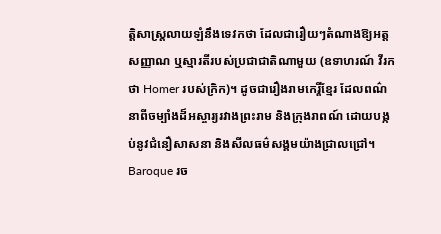ត្តិសាស្ត្រលាយឡំនឹងទេវកថា ដែលជារឿយៗតំណាងឱ្យអត្តសញ្ញាណ ឬស្មារតីរបស់ប្រជាជាតិណាមួយ (ឧទាហរណ៍ វីរកថា Homer របស់ក្រិក)។ ដូចជារឿងរាមកេរ្តិ៍ខ្មែរ ដែលពណ៌នាពីចម្បាំងដ៏អស្ចារ្យរវាងព្រះរាម និងក្រុងរាពណ៍ ដោយបង្កប់នូវជំនឿសាសនា និងសីលធម៌សង្គមយ៉ាងជ្រាលជ្រៅ។
Baroque រច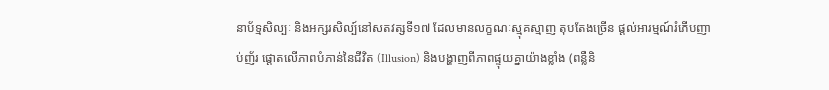នាប័ទ្មសិល្បៈ និងអក្សរសិល្ប៍នៅសតវត្សទី១៧ ដែលមានលក្ខណៈស្មុគស្មាញ តុបតែងច្រើន ផ្តល់អារម្មណ៍រំភើបញាប់ញ័រ ផ្តោតលើភាពបំភាន់នៃជីវិត (Illusion) និងបង្ហាញពីភាពផ្ទុយគ្នាយ៉ាងខ្លាំង (ពន្លឺនិ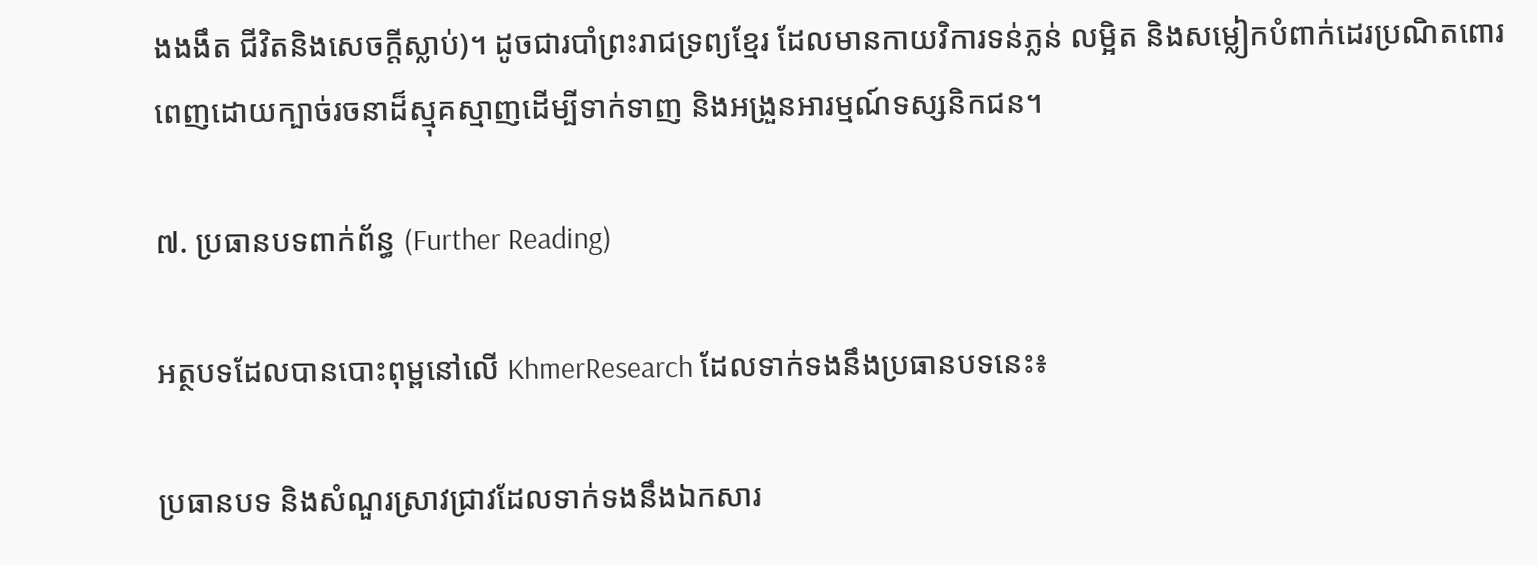ងងងឹត ជីវិតនិងសេចក្តីស្លាប់)។ ដូចជារបាំព្រះរាជទ្រព្យខ្មែរ ដែលមានកាយវិការទន់ភ្លន់ លម្អិត និងសម្លៀកបំពាក់ដេរប្រណិតពោរពេញដោយក្បាច់រចនាដ៏ស្មុគស្មាញដើម្បីទាក់ទាញ និងអង្រួនអារម្មណ៍ទស្សនិកជន។

៧. ប្រធានបទពាក់ព័ន្ធ (Further Reading)

អត្ថបទដែលបានបោះពុម្ពនៅលើ KhmerResearch ដែលទាក់ទងនឹងប្រធានបទនេះ៖

ប្រធានបទ និងសំណួរស្រាវជ្រាវដែលទាក់ទងនឹងឯកសារ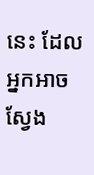នេះ ដែលអ្នកអាចស្វែង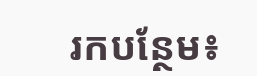រកបន្ថែម៖